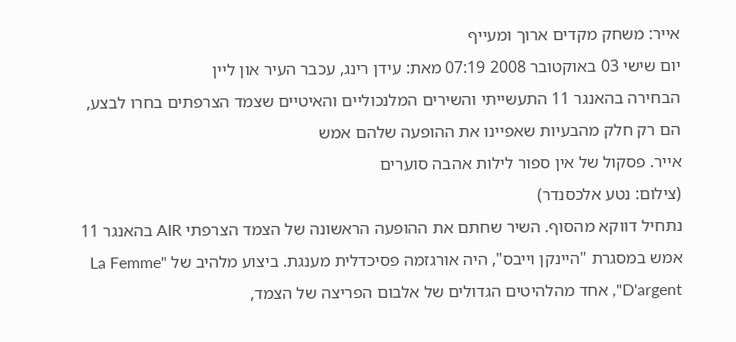אייר: משחק מקדים ארוך ומעייף
יום שישי 03 באוקטובר 2008 07:19 מאת: עידן רינג, עכבר העיר און ליין
הבחירה בהאנגר 11 התעשייתי והשירים המלנכוליים והאיטיים שצמד הצרפתים בחרו לבצע, הם רק חלק מהבעיות שאפיינו את ההופעה שלהם אמש
אייר. פסקול של אין ספור לילות אהבה סוערים
(צילום: נטע אלכסנדר)
נתחיל דווקא מהסוף. השיר שחתם את ההופעה הראשונה של הצמד הצרפתי AIR בהאנגר 11 אמש במסגרת "היינקן וייבס", היה אורגזמה פסיכדלית מענגת. ביצוע מלהיב של "La Femme D'argent", אחד מהלהיטים הגדולים של אלבום הפריצה של הצמד,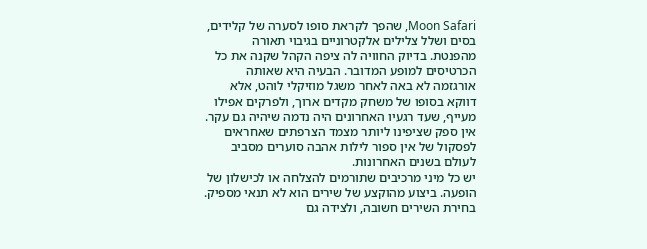Moon Safari, שהפך לקראת סופו לסערה של קלידים, בסים ושלל צלילים אלקטרוניים בגיבוי תאורה מהפנטת. בדיוק החוויה לה ציפה הקהל שקנה את כל הכרטיסים למופע המדובר. הבעיה היא שאותה אורגזמה לא באה לאחר משגל מוזיקלי לוהט, אלא דווקא בסופו של משחק מקדים ארוך, ולפרקים אפילו מעייף, שעד רגעיו האחרונים היה נדמה שיהיה גם עקר. אין ספק שציפינו ליותר מצמד הצרפתים שאחראים לפסקול של אין ספור לילות אהבה סוערים מסביב לעולם בשנים האחרונות.
יש כל מיני מרכיבים שתורמים להצלחה או לכישלון של הופעה. ביצוע מהוקצע של שירים הוא לא תנאי מספיק. בחירת השירים חשובה, ולצידה גם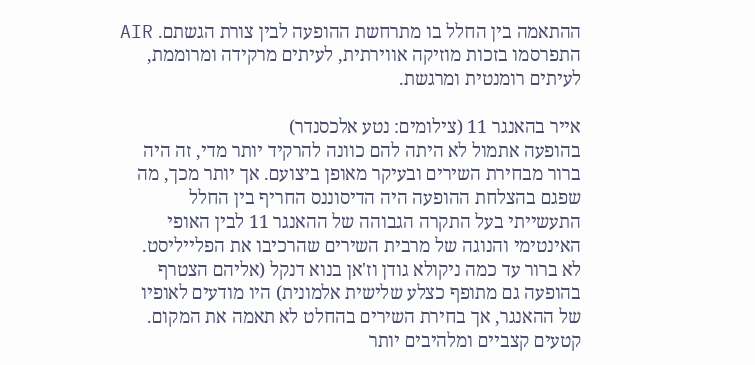ההתאמה בין החלל בו מתרחשת ההופעה לבין צורת הגשתם. AIR התפרסמו בזכות מוזיקה אווירתית, לעיתים מרקידה ומרוממת, לעיתים רומנטית ומרגשת.

אייר בהאנגר 11 (צילומים: נטע אלכסנדר)
בהופעה אתמול לא היתה להם כוונה להרקיד יותר מדי, זה היה ברור מבחירת השירים ובעיקר מאופן ביצועם. אך יותר מכך, מה שפגם בהצלחת ההופעה היה הדיסוננס החריף בין החלל התעשייתי בעל התקרה הגבוהה של ההאנגר 11 לבין האופי האינטימי והנוגה של מרבית השירים שהרכיבו את הפלייליסט.
לא ברור עד כמה ניקולא גודן וז'אן בנוא דנקל (אליהם הצטרף בהופעה גם מתופף כצלע שלישית אלמונית) היו מודעים לאופיו של ההאנגר, אך בחירת השירים בהחלט לא תאמה את המקום. קטעים קצביים ומלהיבים יותר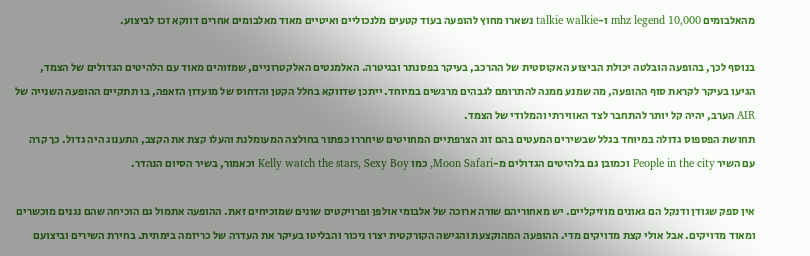מהאלבומים mhz legend 10,000 ו-talkie walkie נשארו מחוץ להופעה בעוד קטעים מלנכוליים ואיטיים מאוד מאלבומים אחרים דווקא זכו לביצוע.

בנוסף לכך, בהופעה הובלטה יכולת הביצוע האקוסטית של ההרכב, בעיקר בפסנתר ובגיטרה. האלמנטים האלקטרוניים, שמזוהים מאוד עם הלהיטים הגדולים של הצמד, הגיעו בעיקר לקראת סוף ההופעה, מה שמנע ממנה להתרומם לגבהים מרגשים במיוחד. ייתכן שדווקא בחלל הקטן והדחוס של מועדון הזאפה, בו תתקיים ההופעה השנייה של AIR הערב, יהיה קל יותר להתחבר לצד האווירתי והמלודי של הצמד.
תחושת הפספוס גדולה במיוחד בגלל שבשירים המעטים בהם זוג הצרפתיים המחויטים שיחררו כפתור בחולצה המעומלנת והעלו קצת את הקצב, התענוג היה גדול. כך קרה עם השיר People in the city וכמובן גם בלהיטים הגדולים מ-Moon Safari, כמו Kelly watch the stars, Sexy Boy וכאמור, בשיר הסיום הנהדר.

אין ספק שגודן ודנקל הם גאונים מוזיקליים. יש מאחוריהם שורה ארוכה של אלבומי אולפן ופרויקטים שונים שמוכיחים זאת. ההופעה אתמול גם הוכיחה שהם נגנים מוכשרים ומאוד מדויקים. אבל אולי קצת מדויקים מדי. ההופעה המהוקצעת והגישה הקורקטית יצרו ניכור והבליטו בעיקר את העדרה של כריזמה בימתית. בחירת השירים וביצועם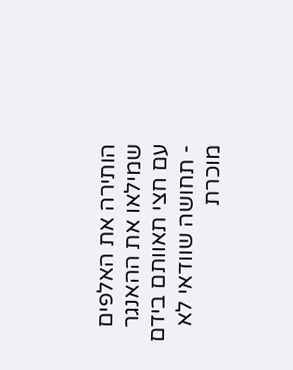הותירה את האלפים שמילאו את ההאנגר עם חצי תאוותם בידם - תחושה שוודאי לא מוכרת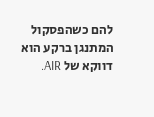להם כשהפסקול המתנגן ברקע הוא דווקא של AIR.